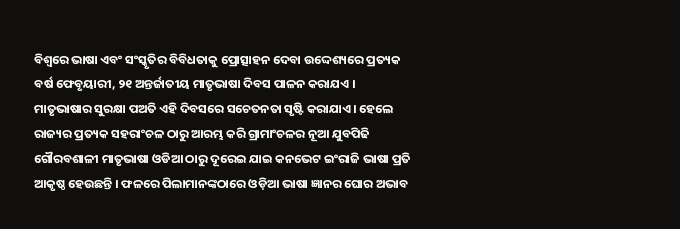ବିଶ୍ୱରେ ଭାଷା ଏବଂ ସଂସ୍କୃତିର ବିବିଧତାକୁ ପ୍ରୋତ୍ସାହନ ଦେବା ଉଦ୍ଦେଶ୍ୟରେ ପ୍ରତ୍ୟକ ବର୍ଷ ଫେବୃୟାରୀ, ୨୧ ଅନ୍ତର୍ଜାତୀୟ ମାତୃଭାଷା ଦିବସ ପାଳନ କରାଯଏ । ମାତୃଭାଷାର ସୁରକ୍ଷା ପଅତି ଏହି ଦିବସରେ ସଚେତନତା ସୃଷ୍ଟି କରାଯାଏ। ହେଲେ ରାଜ୍ୟର ପ୍ରତ୍ୟକ ସହରାଂଚଳ ଠାରୁ ଆରମ୍ଭ କରି ଗ୍ରାମାଂଚଳର ନୂଆ ଯୁବପିଢି ଗୌରବଶାଳୀ ମାତୃଭାଷା ଓଡିଆ ଠାରୁ ଦୂରେଇ ଯାଇ କନଭେଟ ଇଂରାଜି ଭାଷା ପ୍ରତି ଆକୃଷ୍ଠ ହେଉଛନ୍ତି । ଫଳରେ ପିଲାମାନଙ୍କଠାରେ ଓଡ଼ିଆ ଭାଷା ଜ୍ଞାନର ଘୋର ଅଭାବ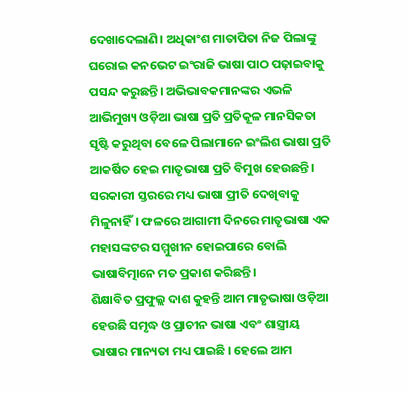ଦେଖାଦେଲାଣି। ଅଧିକାଂଶ ମାତାପିତା ନିଜ ପିଲାଙ୍କୁ ଘରୋଇ କନଭେଟ ଇଂରାଜି ଭାଷା ପାଠ ପଢ଼ାଇବାକୁ ପସନ୍ଦ କରୁଛନ୍ତି। ଅଭିଭାବକମାନଙ୍କର ଏଭଳି ଆଭିମୁଖ୍ୟ ଓଡ଼ିଆ ଭାଷା ପ୍ରତି ପ୍ରତିକୂଳ ମାନସିକତା ସୃଷ୍ଟି କରୁଥିବା ବେଳେ ପିଲାମାନେ ଇଂଲିଶ ଭାଷା ପ୍ରତି ଆକର୍ଷିତ ହେଇ ମାତୃଭାଷା ପ୍ରତି ବିମୁଖ ହେଉଛନ୍ତି। ସରକାରୀ ସ୍ତରରେ ମଧ୍ୟ ଭାଷା ପ୍ରୀତି ଦେଖିବାକୁ ମିଳୁନାହିଁ। ଫଳରେ ଆଗାମୀ ଦିନରେ ମାତୃଭାଷା ଏକ ମହାସଙ୍କଟର ସମ୍ମୁଖୀନ ହୋଇପାରେ ବୋଲି ଭାଷାବିତ୍ମାନେ ମତ ପ୍ରକାଶ କରିଛନ୍ତି।
ଶିକ୍ଷାବିତ ପ୍ରଫୁଲ୍ଲ ଦାଶ କୁହନ୍ତି ଆମ ମାତୃଭାଷା ଓଡ଼ିଆ ହେଉଛି ସମୃଦ୍ଧ ଓ ପ୍ରାଚୀନ ଭାଷା ଏବଂ ଶାସ୍ତ୍ରୀୟ ଭାଷାର ମାନ୍ୟତା ମଧ୍ୟ ପାଇଛି । ହେଲେ ଆମ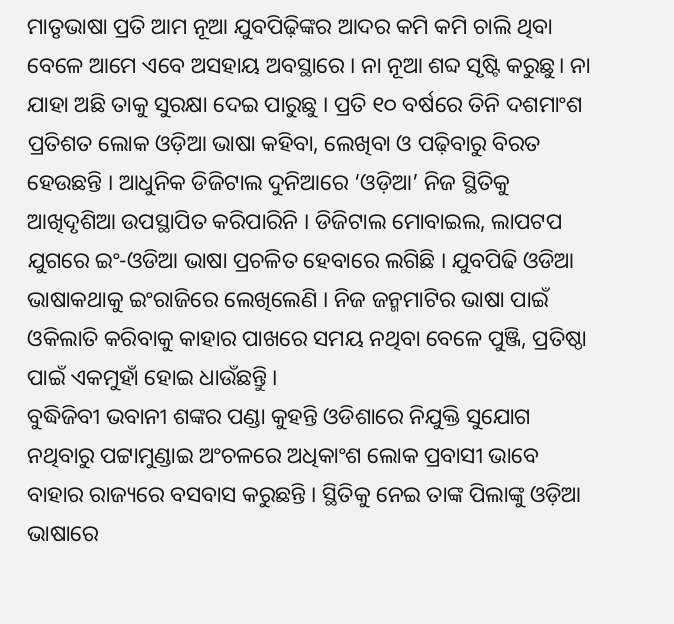ମାତୃଭାଷା ପ୍ରତି ଆମ ନୂଆ ଯୁବପିଢ଼ିଙ୍କର ଆଦର କମି କମି ଚାଲି ଥିବା ବେଳେ ଆମେ ଏବେ ଅସହାୟ ଅବସ୍ଥାରେ । ନା ନୂଆ ଶବ୍ଦ ସୃଷ୍ଟି କରୁଛୁ। ନା ଯାହା ଅଛି ତାକୁ ସୁରକ୍ଷା ଦେଇ ପାରୁଛୁ । ପ୍ରତି ୧୦ ବର୍ଷରେ ତିନି ଦଶମାଂଶ ପ୍ରତିଶତ ଲୋକ ଓଡ଼ିଆ ଭାଷା କହିବା, ଲେଖିବା ଓ ପଢ଼ିବାରୁ ବିରତ ହେଉଛନ୍ତି । ଆଧୁନିକ ଡିଜିଟାଲ ଦୁନିଆରେ ‘ଓଡ଼ିଆ’ ନିଜ ସ୍ଥିତିକୁ ଆଖିଦୃଶିଆ ଉପସ୍ଥାପିତ କରିପାରିନି । ଡିଜିଟାଲ ମୋବାଇଲ, ଲାପଟପ ଯୁଗରେ ଇଂ-ଓଡିଆ ଭାଷା ପ୍ରଚଳିତ ହେବାରେ ଲଗିଛି । ଯୁବପିଢି ଓଡିଆ ଭାଷାକଥାକୁ ଇଂରାଜିରେ ଲେଖିଲେଣି । ନିଜ ଜନ୍ମମାଟିର ଭାଷା ପାଇଁ ଓକିଲାତି କରିବାକୁ କାହାର ପାଖରେ ସମୟ ନଥିବା ବେଳେ ପୁଞ୍ଜି, ପ୍ରତିଷ୍ଠା ପାଇଁ ଏକମୁହାଁ ହୋଇ ଧାଉଁଛନ୍ତିୁ ।
ବୁଦ୍ଧିଜିବୀ ଭବାନୀ ଶଙ୍କର ପଣ୍ଡା କୁହନ୍ତି ଓଡିଶାରେ ନିଯୁକ୍ତି ସୁଯୋଗ ନଥିବାରୁ ପଟ୍ଟାମୁଣ୍ଡାଇ ଅଂଚଳରେ ଅଧିକାଂଶ ଲୋକ ପ୍ରବାସୀ ଭାବେ ବାହାର ରାଜ୍ୟରେ ବସବାସ କରୁଛନ୍ତି । ସ୍ଥିତିକୁ ନେଇ ତାଙ୍କ ପିଲାଙ୍କୁ ଓଡ଼ିଆ ଭାଷାରେ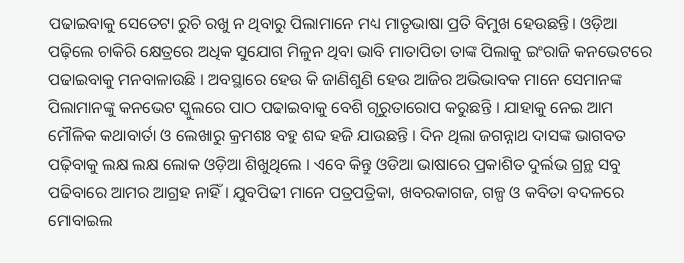ପଢାଇବାକୁ ସେତେଟା ରୁଚି ରଖୁ ନ ଥିବାରୁ ପିଲାମାନେ ମଧ୍ୟ ମାତୃଭାଷା ପ୍ରତି ବିମୁଖ ହେଉଛନ୍ତି। ଓଡ଼ିଆ ପଢ଼ିଲେ ଚାକିରି କ୍ଷେତ୍ରରେ ଅଧିକ ସୁଯୋଗ ମିଳୁନ ଥିବା ଭାବି ମାତାପିତା ତାଙ୍କ ପିଲାକୁ ଇଂରାଜି କନଭେଟରେ ପଢାଇବାକୁ ମନବାଳାଉଛି । ଅବସ୍ଥାରେ ହେଉ କି ଜାଣିଶୁଣି ହେଉ ଆଜିର ଅଭିଭାବକ ମାନେ ସେମାନଙ୍କ ପିଲାମାନଙ୍କୁ କନଭେଟ ସ୍କୁଲରେ ପାଠ ପଢାଇବାକୁ ବେଶି ଗୃରୁତାରୋପ କରୁଛନ୍ତି । ଯାହାକୁ ନେଇ ଆମ ମୌଳିକ କଥାବାର୍ତା ଓ ଲେଖାରୁ କ୍ରମଶଃ ବହୁ ଶବ୍ଦ ହଜି ଯାଉଛନ୍ତି । ଦିନ ଥିଲା ଜଗନ୍ନାଥ ଦାସଙ୍କ ଭାଗବତ ପଢ଼ିବାକୁ ଲକ୍ଷ ଲକ୍ଷ ଲୋକ ଓଡ଼ିଆ ଶିଖୁଥିଲେ । ଏବେ କିନ୍ତୁ ଓଡିଆ ଭାଷାରେ ପ୍ରକାଶିତ ଦୁର୍ଲଭ ଗ୍ରନ୍ଥ ସବୁ ପଢିବାରେ ଆମର ଆଗ୍ରହ ନାହିଁ । ଯୁବପିଢୀ ମାନେ ପତ୍ରପତ୍ରିକା, ଖବରକାଗଜ, ଗଳ୍ପ ଓ କବିତା ବଦଳରେ ମୋବାଇଲ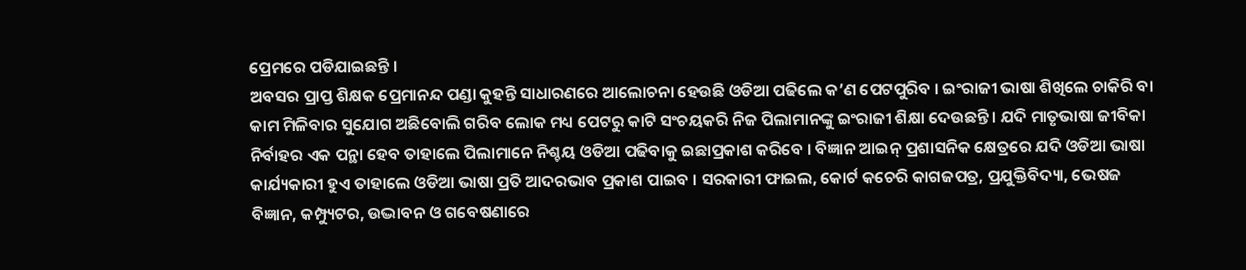ପ୍ରେମରେ ପଡିଯାଇଛନ୍ତି ।
ଅବସର ପ୍ରାପ୍ତ ଶିକ୍ଷକ ପ୍ରେମାନନ୍ଦ ପଣ୍ଡା କୁହନ୍ତି ସାଧାରଣରେ ଆଲୋଚନା ହେଉଛି ଓଡିଆ ପଢିଲେ କ’ଣ ପେଟପୁରିବ । ଇଂରାଜୀ ଭାଷା ଶିଖିଲେ ଚାକିରି ବା କାମ ମିଳିବାର ସୁଯୋଗ ଅଛିବୋଲି ଗରିବ ଲୋକ ମଧ୍ୟ ପେଟରୁ କାଟି ସଂଚୟକରି ନିଜ ପିଲାମାନଙ୍କୁ ଇଂରାଜୀ ଶିକ୍ଷା ଦେଉଛନ୍ତି । ଯଦି ମାତୃଭାଷା ଜୀବିକା ନିର୍ବାହର ଏକ ପନ୍ଥା ହେବ ତାହାଲେ ପିଲାମାନେ ନିଶ୍ଚୟ ଓଡିଆ ପଢିବାକୁ ଇଛାପ୍ରକାଶ କରିବେ । ବିଜ୍ଞାନ ଆଇନ୍ ପ୍ରଶାସନିକ କ୍ଷେତ୍ରରେ ଯଦି ଓଡିଆ ଭାଷା କାର୍ଯ୍ୟକାରୀ ହୁଏ ତାହାଲେ ଓଡିଆ ଭାଷା ପ୍ରତି ଆଦରଭାବ ପ୍ରକାଶ ପାଇବ । ସରକାରୀ ଫାଇଲ, କୋର୍ଟ କଚେରି କାଗଜପତ୍ର, ପ୍ରଯୁକ୍ତିବିଦ୍ୟା, ଭେଷଜ ବିଜ୍ଞାନ, କମ୍ପ୍ୟୁଟର, ଉଦ୍ଭାବନ ଓ ଗବେଷଣାରେ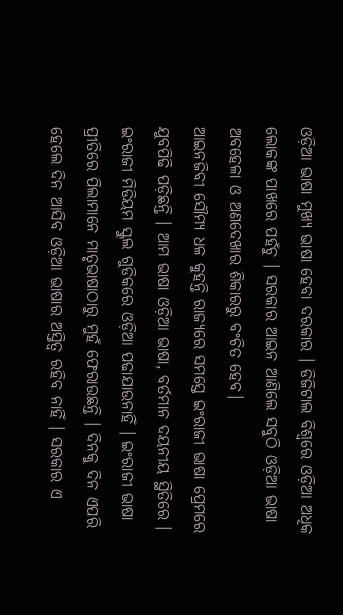ଓଡ଼ିଆ ଭାଷା ମୁଖ୍ୟ ଭାଷା ହେବା ଦରକାର । ଡିଜିଟାଲ ବିଶ୍ୱରେ ଓଡ଼ିଆ ଅଧିକ ଲୋକଙ୍କ ପାଖରେ ପହଁଚୁ । ସରକାର ଆଇନ ଆଣିଲେ ସବୁଠି ଓଡ଼ିଆ ଭାଷା ଅବହେଳା ଓ ଅଣଦେଖାର ଶିକାରରୁ ବଂଚିତ ହେବ।
ଆଇନଜିବୀ ସୌମ୍ୟ ଧଳ କୁହନ୍ତି ରାଜ୍ୟରେ ସମସ୍ତେ ଇଂରାଜୀ ଭାଷା ପ୍ରେମରେ ଯୁବପିଢି ପଡ଼ିଛନ୍ତି । ଆମ ଭାଷା ଓଡ଼ିଆ ଭାଷା, ବର୍ତମାନ ଦୟନୀୟ ସ୍ଥିତିରେ । ଇଂରାଜୀ ମିଡିୟମ ସ୍କୁଲ ଗୁଡିକରେ ଓଡ଼ିଆ ପଢାଯାଉନାହିଁ । ଇଂରାଜୀ ଭାଷା ପ୍ରୀତିରେ ପିଲାମାନେ ମାତୃଭାଷାଠାରୁ ମୁହଁ ଫେରାଉଛନ୍ତି । ଦିନକୁ ଦିନ ଏପରି ହେଲେ ଦିନ ଆସିବ ଓଡ଼ିଆ ଭାଷାର ଅସ୍ତିତ୍ୱ ରହିବ ନାହିଁ । ସରକାର ଏ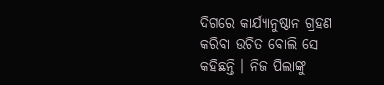ଦିଗରେ କାର୍ଯ୍ୟାନୁଷ୍ଠାନ ଗ୍ରହଣ କରିବା ଉଚିତ ବୋଲି ସେ କହିଛନ୍ତି । ନିଜ ପିଲାଙ୍କୁ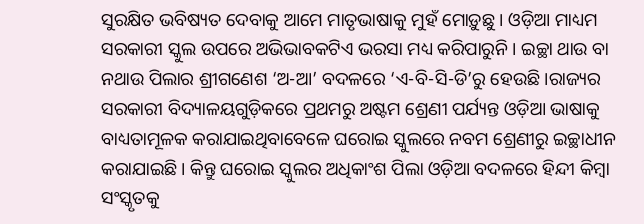ସୁରକ୍ଷିତ ଭବିଷ୍ୟତ ଦେବାକୁ ଆମେ ମାତୃଭାଷାକୁ ମୁହଁ ମୋଡ଼ୁଛୁ । ଓଡ଼ିଆ ମାଧ୍ୟମ ସରକାରୀ ସ୍କୁଲ ଉପରେ ଅଭିଭାବକଟିଏ ଭରସା ମଧ୍ୟ କରିପାରୁନି । ଇଚ୍ଛା ଥାଉ ବା ନଥାଉ ପିଲାର ଶ୍ରୀଗଣେଶ ‘ଅ-ଆ’ ବଦଳରେ ‘ଏ-ବି-ସି-ଡି’ରୁ ହେଉଛି ।ରାଜ୍ୟର ସରକାରୀ ବିଦ୍ୟାଳୟଗୁଡ଼ିକରେ ପ୍ରଥମରୁ ଅଷ୍ଟମ ଶ୍ରେଣୀ ପର୍ଯ୍ୟନ୍ତ ଓଡ଼ିଆ ଭାଷାକୁ ବାଧ୍ୟତାମୂଳକ କରାଯାଇଥିବାବେଳେ ଘରୋଇ ସ୍କୁଲରେ ନବମ ଶ୍ରେଣୀରୁ ଇଚ୍ଛାଧୀନ କରାଯାଇଛି। କିନ୍ତୁ ଘରୋଇ ସ୍କୁଲର ଅଧିକାଂଶ ପିଲା ଓଡ଼ିଆ ବଦଳରେ ହିନ୍ଦୀ କିମ୍ବା ସଂସ୍କୃତକୁ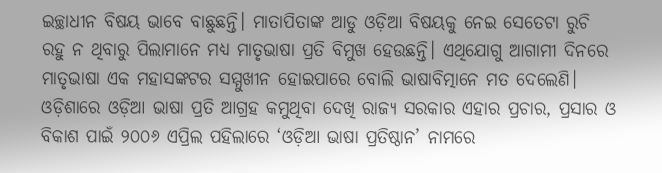ଇଚ୍ଛାଧୀନ ବିଷୟ ଭାବେ ବାଛୁଛନ୍ତି। ମାତାପିତାଙ୍କ ଆଡୁ ଓଡ଼ିଆ ବିଷୟକୁ ନେଇ ସେତେଟା ରୁଚି ରହୁ ନ ଥିବାରୁ ପିଲାମାନେ ମଧ୍ୟ ମାତୃଭାଷା ପ୍ରତି ବିମୁଖ ହେଉଛନ୍ତି। ଏଥିଯୋଗୁ ଆଗାମୀ ଦିନରେ ମାତୃଭାଷା ଏକ ମହାସଙ୍କଟର ସମ୍ମୁଖୀନ ହୋଇପାରେ ବୋଲି ଭାଷାବିତ୍ମାନେ ମତ ଦେଲେଣି। ଓଡ଼ିଶାରେ ଓଡ଼ିଆ ଭାଷା ପ୍ରତି ଆଗ୍ରହ କମୁଥିବା ଦେଖି ରାଜ୍ୟ ସରକାର ଏହାର ପ୍ରଚାର, ପ୍ରସାର ଓ ବିକାଶ ପାଇଁ ୨୦୦୬ ଏପ୍ରିଲ ପହିଲାରେ ‘ଓଡ଼ିଆ ଭାଷା ପ୍ରତିଷ୍ଠାନ’ ନାମରେ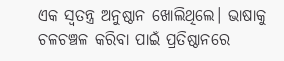ଏକ ସ୍ୱତନ୍ତ୍ର ଅନୁଷ୍ଠାନ ଖୋଲିଥିଲେ। ଭାଷାକୁ ଚଳଚଞ୍ଚଳ କରିବା ପାଇଁ ପ୍ରତିଷ୍ଠାନରେ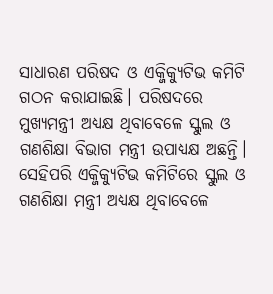ସାଧାରଣ ପରିଷଦ ଓ ଏକ୍ଜିକ୍ୟୁଟିଭ କମିଟି ଗଠନ କରାଯାଇଛି। ପରିଷଦରେ ମୁଖ୍ୟମନ୍ତ୍ରୀ ଅଧ୍ୟକ୍ଷ ଥିବାବେଳେ ସ୍କୁଲ ଓ ଗଣଶିକ୍ଷା ବିଭାଗ ମନ୍ତ୍ରୀ ଉପାଧ୍ୟକ୍ଷ ଅଛନ୍ତି। ସେହିପରି ଏକ୍ଜିକ୍ୟୁଟିଭ କମିଟିରେ ସ୍କୁଲ ଓ ଗଣଶିକ୍ଷା ମନ୍ତ୍ରୀ ଅଧ୍ୟକ୍ଷ ଥିବାବେଳେ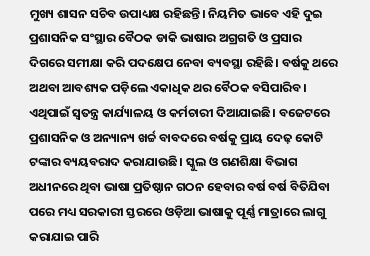ମୁଖ୍ୟ ଶାସନ ସଚିବ ଉପାଧ୍ୟକ୍ଷ ରହିଛନ୍ତି। ନିୟମିତ ଭାବେ ଏହି ଦୁଇ ପ୍ରଶାସନିକ ସଂସ୍ଥାର ବୈଠକ ଡାକି ଭାଷାର ଅଗ୍ରଗତି ଓ ପ୍ରସାର ଦିଗରେ ସମୀକ୍ଷା କରି ପଦକ୍ଷେପ ନେବା ବ୍ୟବସ୍ଥା ରହିଛି। ବର୍ଷକୁ ଥରେ ଅଥବା ଆବଶ୍ୟକ ପଡ଼ିଲେ ଏକାଧିକ ଥର ବୈଠକ ବସିପାରିବ। ଏଥିପାଇଁ ସ୍ୱତନ୍ତ୍ର କାର୍ଯ୍ୟାଳୟ ଓ କର୍ମଚାରୀ ଦିଆଯାଇଛି। ବଜେଟରେ ପ୍ରଶାସନିକ ଓ ଅନ୍ୟାନ୍ୟ ଖର୍ଚ୍ଚ ବାବଦରେ ବର୍ଷକୁ ପ୍ରାୟ ଦେଢ଼ କୋଟି ଟଙ୍କାର ବ୍ୟୟବରାଦ କରାଯାଉଛି। ସ୍କୁଲ ଓ ଗଣଶିକ୍ଷା ବିଭାଗ ଅଧୀନରେ ଥିବା ଭାଷା ପ୍ରତିଷ୍ଠାନ ଗଠନ ହେବାର ବର୍ଷ ବର୍ଷ ବିତିଯିବା ପରେ ମଧ୍ୟ ସରକାରୀ ସ୍ତରରେ ଓଡ଼ିଆ ଭାଷାକୁ ପୂର୍ଣ୍ଣ ମାତ୍ରାରେ ଲାଗୁ କରାଯାଇ ପାରି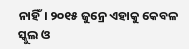ନାହିଁ। ୨୦୧୫ ଜୁନ୍ରେ ଏହାକୁ କେବଳ ସ୍କୁଲ ଓ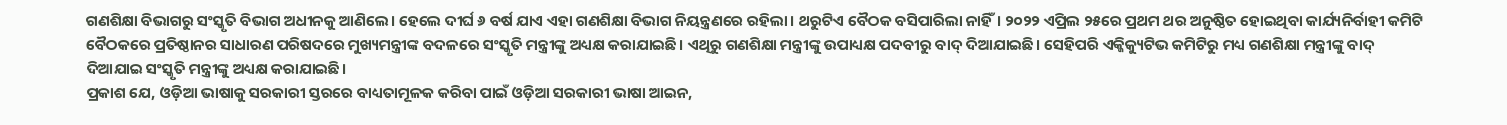ଗଣଶିକ୍ଷା ବିଭାଗରୁ ସଂସ୍କୃତି ବିଭାଗ ଅଧୀନକୁ ଆଣିଲେ। ହେଲେ ଦୀର୍ଘ ୬ ବର୍ଷ ଯାଏ ଏହା ଗଣଶିକ୍ଷା ବିଭାଗ ନିୟନ୍ତ୍ରଣରେ ରହିଲା। ଥରୁଟିଏ ବୈଠକ ବସିପାରିଲା ନାହିଁ। ୨୦୨୨ ଏପ୍ରିଲ ୨୫ରେ ପ୍ରଥମ ଥର ଅନୁଷ୍ଠିତ ହୋଇଥିବା କାର୍ଯ୍ୟନିର୍ବାହୀ କମିଟି ବୈଠକରେ ପ୍ରତିଷ୍ଠାନର ସାଧାରଣ ପରିଷଦରେ ମୁଖ୍ୟମନ୍ତ୍ରୀଙ୍କ ବଦଳରେ ସଂସ୍କୃତି ମନ୍ତ୍ରୀଙ୍କୁ ଅଧ୍ୟକ୍ଷ କରାଯାଇଛି। ଏଥିରୁ ଗଣଶିକ୍ଷା ମନ୍ତ୍ରୀଙ୍କୁ ଉପାଧ୍ୟକ୍ଷ ପଦବୀରୁ ବାଦ୍ ଦିଆଯାଇଛି। ସେହିପରି ଏକ୍ଜିକ୍ୟୁଟିଭ କମିଟିରୁ ମଧ୍ୟ ଗଣଶିକ୍ଷା ମନ୍ତ୍ରୀଙ୍କୁ ବାଦ୍ ଦିଆଯାଇ ସଂସ୍କୃତି ମନ୍ତ୍ରୀଙ୍କୁ ଅଧ୍ୟକ୍ଷ କରାଯାଇଛି।
ପ୍ରକାଶ ଯେ, ଓଡ଼ିଆ ଭାଷାକୁ ସରକାରୀ ସ୍ତରରେ ବାଧ୍ୟତାମୂଳକ କରିବା ପାଇଁ ଓଡ଼ିଆ ସରକାରୀ ଭାଷା ଆଇନ,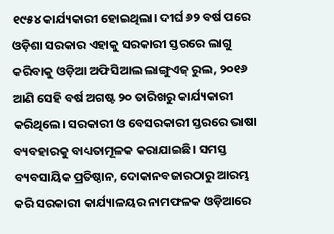୧୯୫୪ କାର୍ଯ୍ୟକାରୀ ହୋଇଥିଲା। ଦୀର୍ଘ ୬୨ ବର୍ଷ ପରେ ଓଡ଼ିଶା ସରକାର ଏହାକୁ ସରକାରୀ ସ୍ତରରେ ଲାଗୁ କରିବାକୁ ଓଡ଼ିଆ ଅଫିସିଆଲ ଲାଙ୍ଗୁଏଜ୍ ରୁଲ, ୨୦୧୬ ଆଣି ସେହି ବର୍ଷ ଅଗଷ୍ଟ ୨୦ ତାରିଖରୁ କାର୍ଯ୍ୟକାରୀ କରିଥିଲେ। ସରକାରୀ ଓ ବେସରକାରୀ ସ୍ତରରେ ଭାଷା ବ୍ୟବହାରକୁ ବାଧ୍ୟତାମୂଳକ କରାଯାଇଛି। ସମସ୍ତ ବ୍ୟବସାୟିକ ପ୍ରତିଷ୍ଠାନ, ଦୋକାନବଜାରଠାରୁ ଆରମ୍ଭ କରି ସରକାରୀ କାର୍ଯ୍ୟାଳୟର ନାମଫଳକ ଓଡ଼ିଆରେ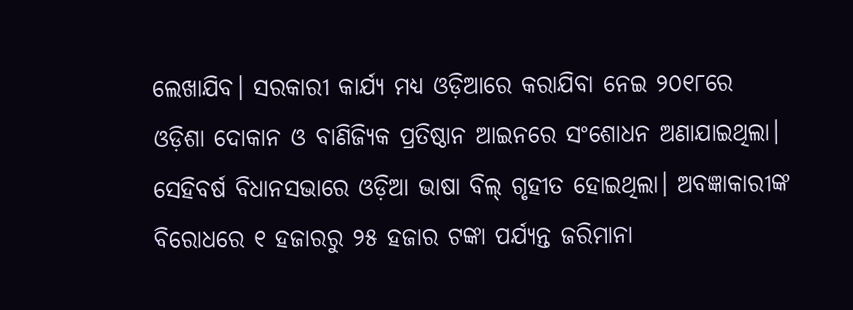ଲେଖାଯିବ। ସରକାରୀ କାର୍ଯ୍ୟ ମଧ୍ୟ ଓଡ଼ିଆରେ କରାଯିବା ନେଇ ୨୦୧୮ରେ ଓଡ଼ିଶା ଦୋକାନ ଓ ବାଣିଜ୍ୟିକ ପ୍ରତିଷ୍ଠାନ ଆଇନରେ ସଂଶୋଧନ ଅଣାଯାଇଥିଲା। ସେହିବର୍ଷ ବିଧାନସଭାରେ ଓଡ଼ିଆ ଭାଷା ବିଲ୍ ଗୃହୀତ ହୋଇଥିଲା। ଅବଜ୍ଞାକାରୀଙ୍କ ବିରୋଧରେ ୧ ହଜାରରୁ ୨୫ ହଜାର ଟଙ୍କା ପର୍ଯ୍ୟନ୍ତ ଜରିମାନା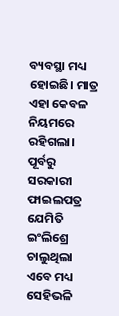ବ୍ୟବସ୍ଥା ମଧ୍ୟ ହୋଇଛି। ମାତ୍ର ଏହା କେବଳ ନିୟମରେ ରହିଗଲା। ପୂର୍ବରୁ ସରକାରୀ ଫାଇଲପତ୍ର ଯେମିତି ଇଂଲିଶ୍ରେ ଚାଲୁଥିଲା ଏବେ ମଧ୍ୟ ସେହିଭଳି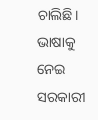ଚାଲିଛି। ଭାଷାକୁ ନେଇ ସରକାରୀ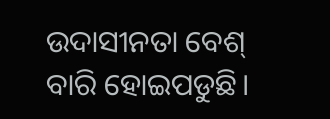ଉଦାସୀନତା ବେଶ୍ ବାରି ହୋଇପଡୁଛି।